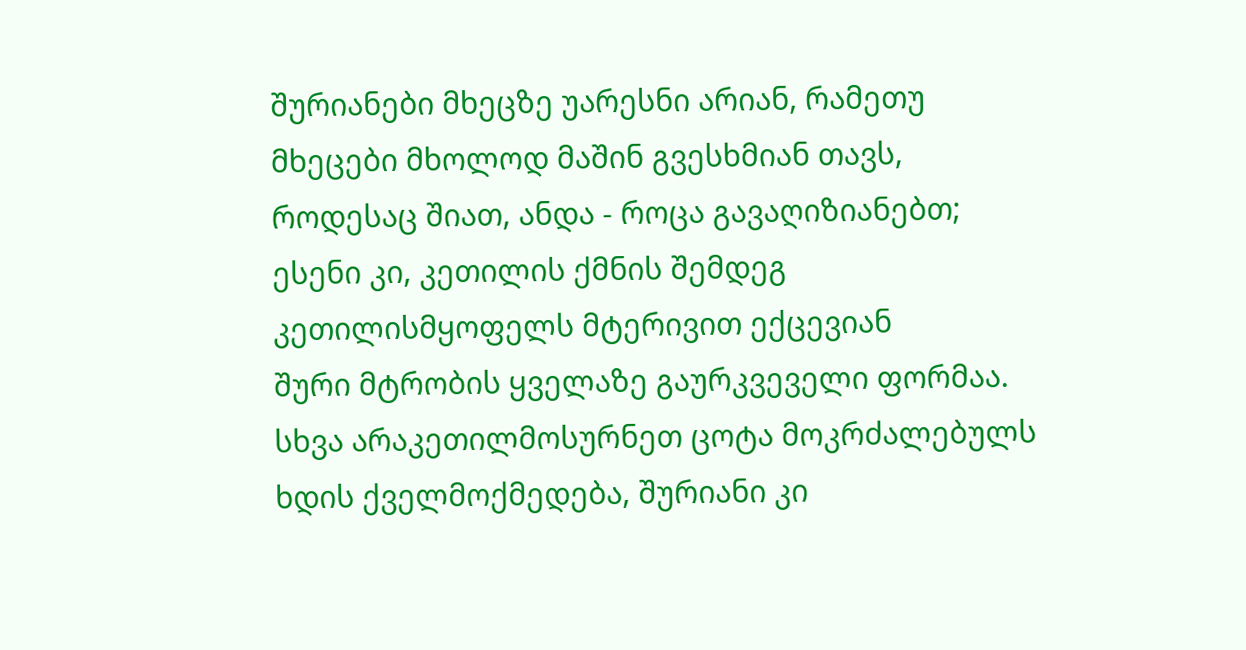შურიანები მხეცზე უარესნი არიან, რამეთუ მხეცები მხოლოდ მაშინ გვესხმიან თავს, როდესაც შიათ, ანდა - როცა გავაღიზიანებთ; ესენი კი, კეთილის ქმნის შემდეგ კეთილისმყოფელს მტერივით ექცევიან
შური მტრობის ყველაზე გაურკვეველი ფორმაა. სხვა არაკეთილმოსურნეთ ცოტა მოკრძალებულს ხდის ქველმოქმედება, შურიანი კი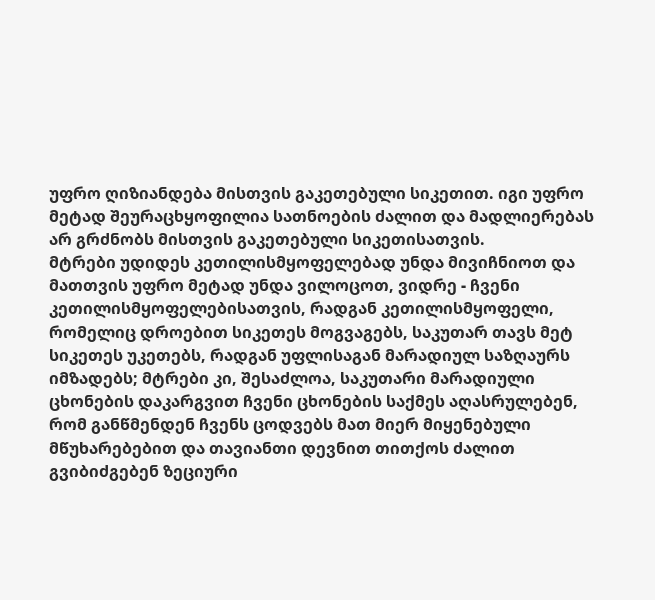უფრო ღიზიანდება მისთვის გაკეთებული სიკეთით. იგი უფრო მეტად შეურაცხყოფილია სათნოების ძალით და მადლიერებას არ გრძნობს მისთვის გაკეთებული სიკეთისათვის.
მტრები უდიდეს კეთილისმყოფელებად უნდა მივიჩნიოთ და მათთვის უფრო მეტად უნდა ვილოცოთ, ვიდრე - ჩვენი კეთილისმყოფელებისათვის, რადგან კეთილისმყოფელი, რომელიც დროებით სიკეთეს მოგვაგებს, საკუთარ თავს მეტ სიკეთეს უკეთებს, რადგან უფლისაგან მარადიულ საზღაურს იმზადებს; მტრები კი, შესაძლოა, საკუთარი მარადიული ცხონების დაკარგვით ჩვენი ცხონების საქმეს აღასრულებენ, რომ განწმენდენ ჩვენს ცოდვებს მათ მიერ მიყენებული მწუხარებებით და თავიანთი დევნით თითქოს ძალით გვიბიძგებენ ზეციური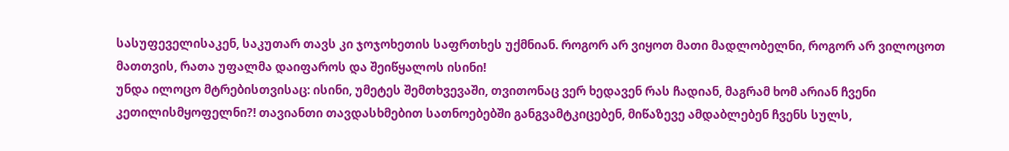სასუფეველისაკენ, საკუთარ თავს კი ჯოჯოხეთის საფრთხეს უქმნიან. როგორ არ ვიყოთ მათი მადლობელნი, როგორ არ ვილოცოთ მათთვის, რათა უფალმა დაიფაროს და შეიწყალოს ისინი!
უნდა ილოცო მტრებისთვისაც: ისინი, უმეტეს შემთხვევაში, თვითონაც ვერ ხედავენ რას ჩადიან, მაგრამ ხომ არიან ჩვენი კეთილისმყოფელნი?! თავიანთი თავდასხმებით სათნოებებში განგვამტკიცებენ, მიწაზევე ამდაბლებენ ჩვენს სულს,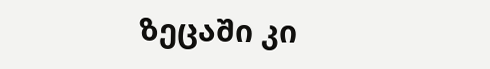ზეცაში კი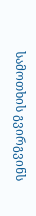სამოთხის გვირგვინს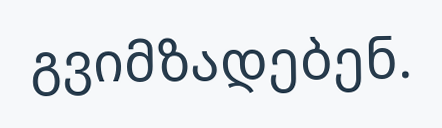გვიმზადებენ.